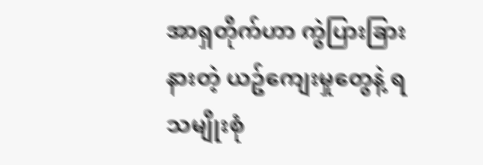အာရှတိုက်ဟာ ကွဲပြားခြားနားတဲ့ ယဥ်ကျေးမှုတွေနဲ့ ရသမျိုးစုံ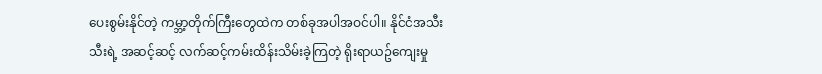ပေးစွမ်းနိုင်တဲ့ ကမ္ဘာ့တိုက်ကြီးတွေထဲက တစ်ခုအပါအဝင်ပါ။ နိုင်ငံအသီးသီးရဲ့ အဆင့်ဆင့် လက်ဆင့်ကမ်းထိန်းသိမ်းခဲ့ကြတဲ့ ရိုးရာယဥ်ကျေးမှု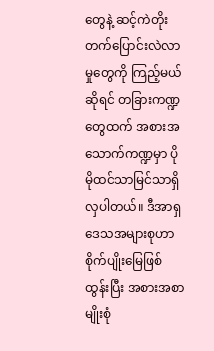တွေနဲ့ ဆင့်ကဲတိုးတက်ပြောင်းလဲလာမှုတွေကို ကြည့်မယ်ဆိုရင် တခြားကဏ္ဍတွေထက် အစားအသောက်ကဏ္ဍမှာ ပိုမိုထင်သာမြင်သာရှိလှပါတယ်။ ဒီအာရှဒေသအများစုဟာ စိုက်ပျိုးမြေဖြစ်ထွန်းပြီး အစားအစာမျိုးစုံ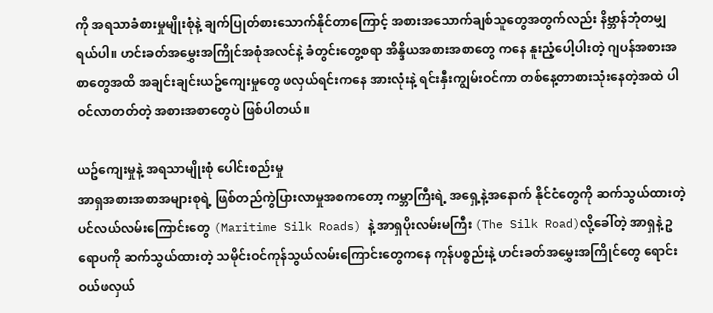ကို အရသာခံစားမှုမျိုးစုံနဲ့ ချက်ပြုတ်စားသောက်နိုင်တာကြောင့် အစားအသောက်ချစ်သူတွေအတွက်လည်း နိဗ္ဘာန်ဘုံတမျှရယ်ပါ။ ဟင်းခတ်အမွှေးအကြိုင်အစုံအလင်နဲ့ ခံတွင်းတွေ့စရာ အိန္ဒိယအစားအစာတွေ ကနေ နူးညံ့ပေါ့ပါးတဲ့ ဂျပန်အစားအစာတွေအထိ အချင်းချင်းယဥ်ကျေးမှုတွေ ဖလှယ်ရင်းကနေ အားလုံးနဲ့ ရင်းနှီးကျွမ်းဝင်ကာ တစ်နေ့တာစားသုံးနေတဲ့အထဲ ပါဝင်လာတတ်တဲ့ အစားအစာတွေပဲ ဖြစ်ပါတယ်။

ယဥ်ကျေးမှုနဲ့ အရသာမျိုးစုံ ပေါင်းစည်းမှု
အာရှအစားအစာအများစုရဲ့ ဖြစ်တည်ကွဲပြားလာမှုအစကတော့ ကမ္ဘာကြီးရဲ့ အရှေ့နဲ့အနောက် နိုင်ငံတွေကို ဆက်သွယ်ထားတဲ့ ပင်လယ်လမ်းကြောင်းတွေ (Maritime Silk Roads) နဲ့ အာရှပိုးလမ်းမကြီး (The Silk Road)လို့ခေါ်တဲ့ အာရှနဲ့ ဥရောပကို ဆက်သွယ်ထားတဲ့ သမိုင်းဝင်ကုန်သွယ်လမ်းကြောင်းတွေကနေ ကုန်ပစ္စည်းနဲ့ ဟင်းခတ်အမွှေးအကြိုင်တွေ ရောင်းဝယ်ဖလှယ်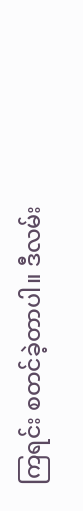ကြရင်း စတင်ခဲ့တာပါ။ ဒီလမ်း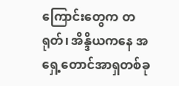ကြောင်းတွေက တရုတ်၊ အိန္ဒိယကနေ အရှေ့တောင်အာရှတစ်ခု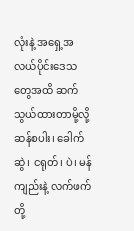လုံးနဲ့ အရှေ့အလယ်ပိုင်းဒေသတွေအထိ ဆက်သွယ်ထားတာမို့လို့ ဆန်စပါး၊ ခေါက်ဆွဲ၊ ငရုတ်၊ ပဲ၊ မန်ကျည်းနဲ့ လက်ဖက် တို့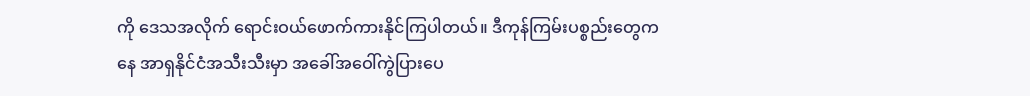ကို ဒေသအလိုက် ရောင်းဝယ်ဖောက်ကားနိုင်ကြပါတယ်။ ဒီကုန်ကြမ်းပစ္စည်းတွေကနေ အာရှနိုင်ငံအသီးသီးမှာ အခေါ်အဝေါ်ကွဲပြားပေ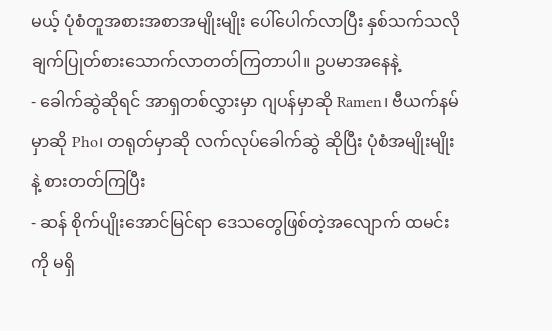မယ့် ပုံစံတူအစားအစာအမျိုးမျိုး ပေါ်ပေါက်လာပြီး နှစ်သက်သလို ချက်ပြုတ်စားသောက်လာတတ်ကြတာပါ။ ဥပမာအနေနဲ့
- ခေါက်ဆွဲဆိုရင် အာရှတစ်လွှားမှာ ဂျပန်မှာဆို Ramen၊ ဗီယက်နမ်မှာဆို Pho၊ တရုတ်မှာဆို လက်လုပ်ခေါက်ဆွဲ ဆိုပြီး ပုံစံအမျိုးမျိုးနဲ့ စားတတ်ကြပြီး
- ဆန် စိုက်ပျိုးအောင်မြင်ရာ ဒေသတွေဖြစ်တဲ့အလျောက် ထမင်းကို မရှိ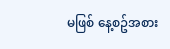မဖြစ် နေ့စဥ်အစား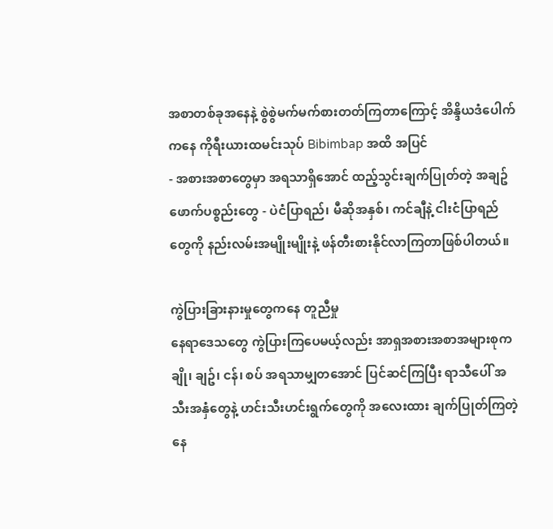အစာတစ်ခုအနေနဲ့ စွဲစွဲမက်မက်စားတတ်ကြတာကြောင့် အိန္ဒိယဒံပေါက် ကနေ ကိုရီးယားထမင်းသုပ် Bibimbap အထိ အပြင်
- အစားအစာတွေမှာ အရသာရှိအောင် ထည့်သွင်းချက်ပြုတ်တဲ့ အချဥ်ဖောက်ပစ္စည်းတွေ - ပဲငံပြာရည်၊ မီဆိုအနှစ်၊ ကင်ချီနဲ့ ငါးငံပြာရည်တွေကို နည်းလမ်းအမျိုးမျိုးနဲ့ ဖန်တီးစားနိုင်လာကြတာဖြစ်ပါတယ်။

ကွဲပြားခြားနားမှုတွေကနေ တူညီမှု
နေရာဒေသတွေ ကွဲပြားကြပေမယ့်လည်း အာရှအစားအစာအများစုက ချို၊ ချဥ်၊ ငန်၊ စပ် အရသာမျှတအောင် ပြင်ဆင်ကြပြီး ရာသီပေါ် အသီးအနှံတွေနဲ့ ဟင်းသီးဟင်းရွက်တွေကို အလေးထား ချက်ပြုတ်ကြတဲ့နေ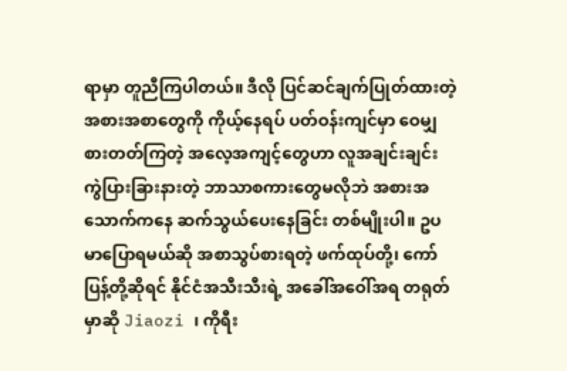ရာမှာ တူညီကြပါတယ်။ ဒီလို ပြင်ဆင်ချက်ပြုတ်ထားတဲ့ အစားအစာတွေကို ကိုယ့်နေရပ် ပတ်ဝန်းကျင်မှာ ဝေမျှစားတတ်ကြတဲ့ အလေ့အကျင့်တွေဟာ လူအချင်းချင်း ကွဲပြားခြားနားတဲ့ ဘာသာစကားတွေမလိုဘဲ အစားအသောက်ကနေ ဆက်သွယ်ပေးနေခြင်း တစ်မျိုးပါ။ ဥပမာပြောရမယ်ဆို အစာသွပ်စားရတဲ့ ဖက်ထုပ်တို့၊ ကော်ပြန့်တို့ဆိုရင် နိုင်ငံအသီးသီးရဲ့ အခေါ်အဝေါ်အရ တရုတ်မှာဆို Jiaozi ၊ ကိုရီး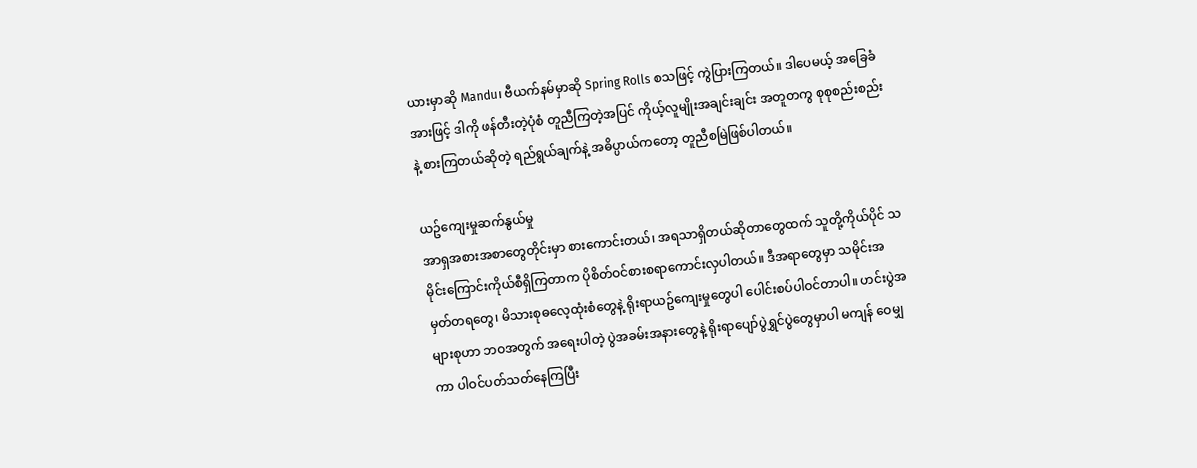ယားမှာဆို Mandu၊ ဗီယက်နမ်မှာဆို Spring Rolls စသဖြင့် ကွဲပြားကြတယ်။ ဒါပေမယ့် အခြေခံအားဖြင့် ဒါကို ဖန်တီးတဲ့ပုံစံ တူညီကြတဲ့အပြင် ကိုယ့်လူမျိုးအချင်းချင်း အတူတကွ စုစုစည်းစည်းနဲ့ စားကြတယ်ဆိုတဲ့ ရည်ရွယ်ချက်နဲ့ အဓိပ္ပာယ်ကတော့ တူညီစမြဲဖြစ်ပါတယ်။

ယဥ်ကျေးမှုဆက်နွယ်မှု
အာရှအစားအစာတွေတိုင်းမှာ စားကောင်းတယ်၊ အရသာရှိတယ်ဆိုတာတွေထက် သူတို့ကိုယ်ပိုင် သမိုင်းကြောင်းကိုယ်စီရှိကြတာက ပိုစိတ်ဝင်စားစရာကောင်းလှပါတယ်။ ဒီအရာတွေမှာ သမိုင်းအမှတ်တရတွေ၊ မိသားစုဓလေ့ထုံးစံတွေနဲ့ ရိုးရာယဥ်ကျေးမှုတွေပါ ပေါင်းစပ်ပါဝင်တာပါ။ ဟင်းပွဲအများစုဟာ ဘဝအတွက် အရေးပါတဲ့ ပွဲအခမ်းအနားတွေနဲ့ ရိုးရာပျော်ပွဲရွှင်ပွဲတွေမှာပါ မကျန် ဝေမျှကာ ပါဝင်ပတ်သတ်နေကြပြီး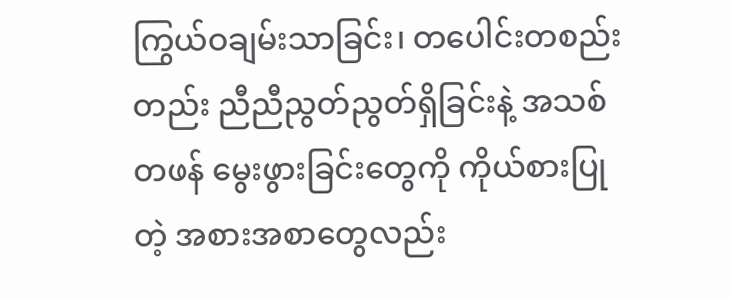ကြွယ်ဝချမ်းသာခြင်း၊ တပေါင်းတစည်းတည်း ညီညီညွတ်ညွတ်ရှိခြင်းနဲ့ အသစ်တဖန် မွေးဖွားခြင်းတွေကို ကိုယ်စားပြုတဲ့ အစားအစာတွေလည်း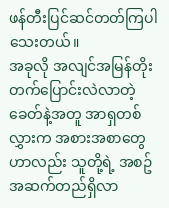ဖန်တီးပြင်ဆင်တတ်ကြပါသေးတယ်။
အခုလို အလျင်အမြန်တိုးတက်ပြောင်းလဲလာတဲ့ ခေတ်နဲ့အတူ အာရှတစ်လွှားက အစားအစာတွေဟာလည်း သူတို့ရဲ့ အစဥ်အဆက်တည်ရှိလာ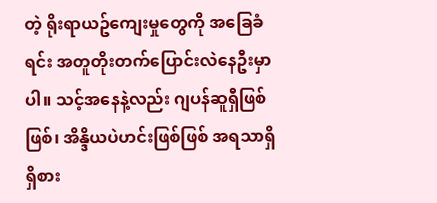တဲ့ ရိုးရာယဥ်ကျေးမှုတွေကို အခြေခံရင်း အတူတိုးတက်ပြောင်းလဲနေဦးမှာပါ။ သင့်အနေနဲ့လည်း ဂျပန်ဆူရှီဖြစ်ဖြစ်၊ အိန္ဒိယပဲဟင်းဖြစ်ဖြစ် အရသာရှိရှိစား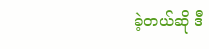ခဲ့တယ်ဆို ဒီ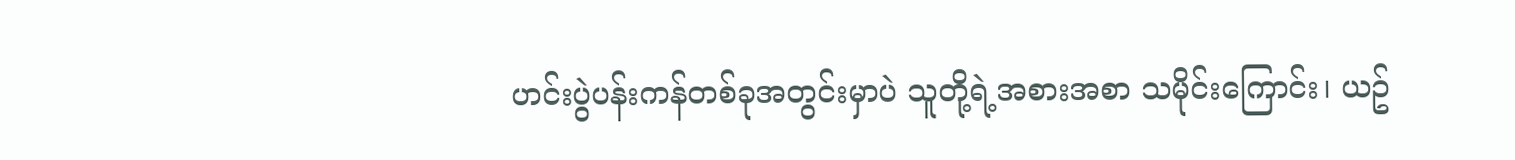ဟင်းပွဲပန်းကန်တစ်ခုအတွင်းမှာပဲ သူတို့ရဲ့အစားအစာ သမိုင်းကြောင်း၊ ယဥ်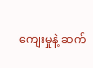ကျေးမှုနဲ့ ဆက်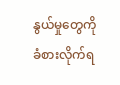နွယ်မှုတွေကို ခံစားလိုက်ရ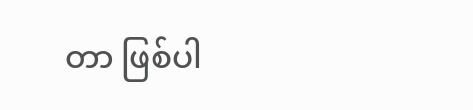တာ ဖြစ်ပါ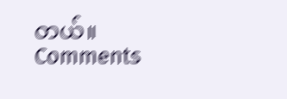တယ်။
Comments